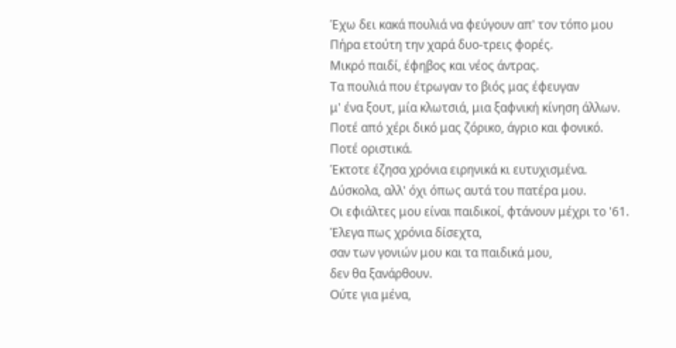Έχω δει κακά πουλιά να φεύγουν απ' τον τόπο μου
Πήρα ετούτη την χαρά δυο-τρεις φορές.
Μικρό παιδί, έφηβος και νέος άντρας.
Τα πουλιά που έτρωγαν το βιός μας έφευγαν
μ' ένα ξουτ, μία κλωτσιά, μια ξαφνική κίνηση άλλων.
Ποτέ από χέρι δικό μας ζόρικο, άγριο και φονικό.
Ποτέ οριστικά.
Έκτοτε έζησα χρόνια ειρηνικά κι ευτυχισμένα.
Δύσκολα, αλλ' όχι όπως αυτά του πατέρα μου.
Οι εφιάλτες μου είναι παιδικοί, φτάνουν μέχρι το '61.
Έλεγα πως χρόνια δίσεχτα,
σαν των γονιών μου και τα παιδικά μου,
δεν θα ξανάρθουν.
Ούτε για μένα,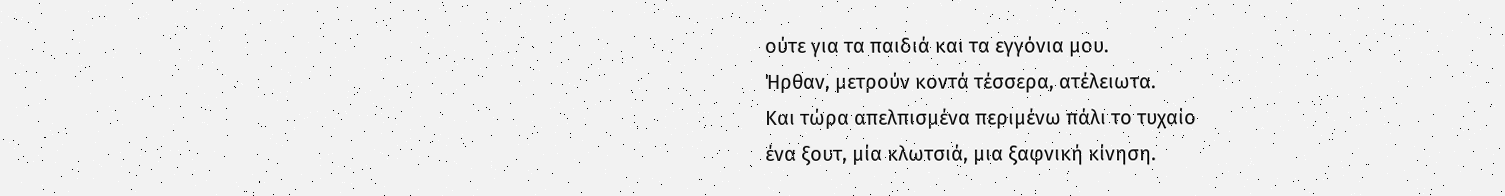ούτε για τα παιδιά και τα εγγόνια μου.
Ήρθαν, μετρούν κοντά τέσσερα, ατέλειωτα.
Και τώρα απελπισμένα περιμένω πάλι το τυχαίο
ένα ξουτ, μία κλωτσιά, μια ξαφνική κίνηση.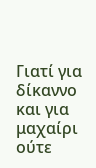Γιατί για δίκαννο και για μαχαίρι ούτε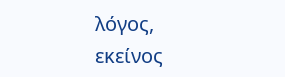λόγος,
εκείνος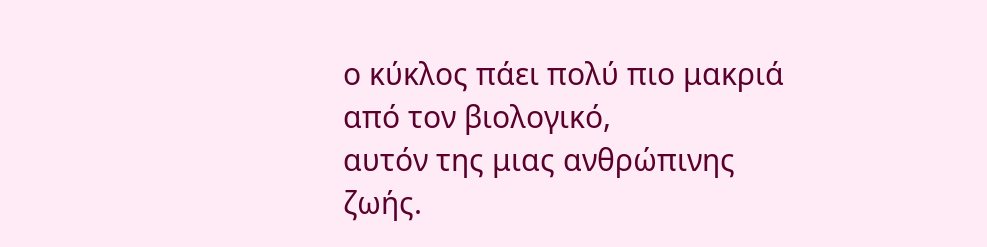ο κύκλος πάει πολύ πιο μακριά από τον βιολογικό,
αυτόν της μιας ανθρώπινης ζωής.